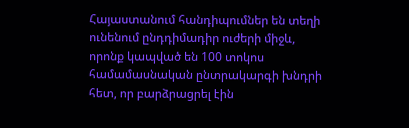Հայաստանում հանդիպումներ են տեղի ունենում ընդդիմադիր ուժերի միջև, որոնք կապված են 100 տոկոս համամասնական ընտրակարգի խնդրի հետ, որ բարձրացրել էին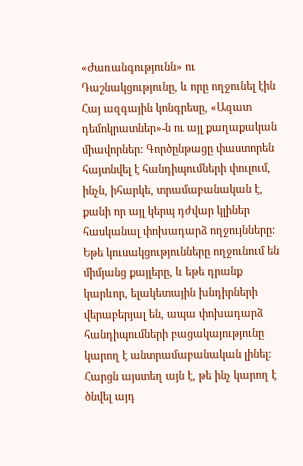«Ժառանգությունն» ու Դաշնակցությունը, և որը ողջունել էին Հայ ազգային կոնգրեսը, «Ազատ դեմոկրատներ»-ն ու այլ քաղաքական միավորներ: Գործընթացը փաստորեն հայտնվել է հանդիպումների փուլում, ինչն, իհարկե, տրամաբանական է, քանի որ այլ կերպ դժվար կլիներ հասկանալ փոխադարձ ողջույնները: Եթե կուսակցությունները ողջունում են միմյանց քայլերը, և եթե դրանք կարևոր, ելակետային խնդիրների վերաբերյալ են, ապա փոխադարձ հանդիպումների բացակայությունը կարող է անտրամաբանական լինել:
Հարցն այստեղ այն է, թե ինչ կարող է ծնվել այդ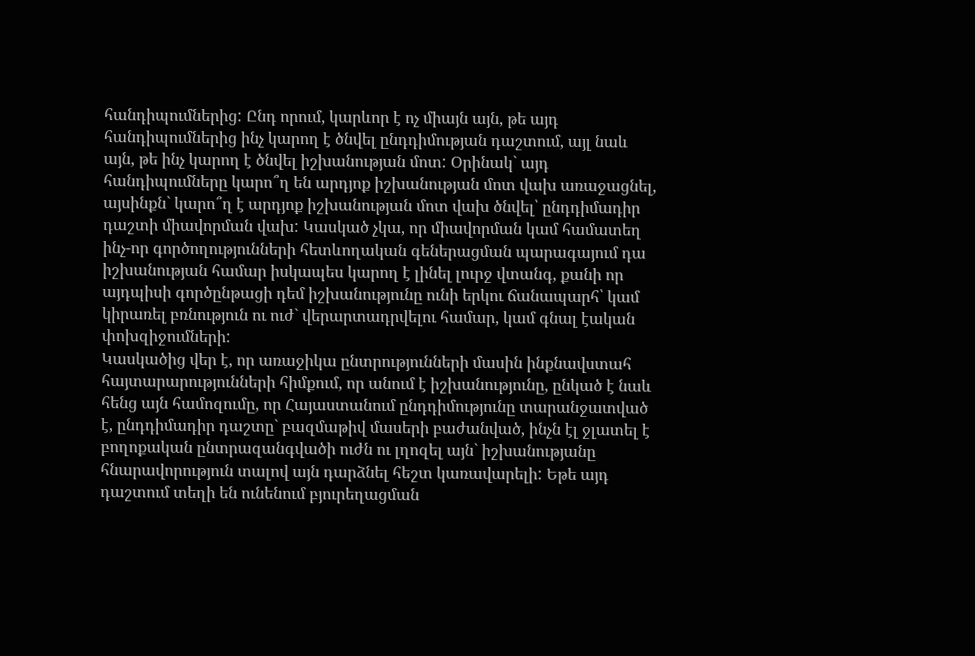հանդիպումներից: Ընդ որում, կարևոր է ոչ միայն այն, թե այդ հանդիպումներից ինչ կարող է ծնվել ընդդիմության դաշտում, այլ նաև այն, թե ինչ կարող է ծնվել իշխանության մոտ: Օրինակ` այդ հանդիպումները կարո՞ղ են արդյոք իշխանության մոտ վախ առաջացնել, այսինքն` կարո՞ղ է արդյոք իշխանության մոտ վախ ծնվել՝ ընդդիմադիր դաշտի միավորման վախ: Կասկած չկա, որ միավորման կամ համատեղ ինչ-որ գործողությունների հետևողական գեներացման պարագայում դա իշխանության համար իսկապես կարող է լինել լուրջ վտանգ, քանի որ այդպիսի գործընթացի դեմ իշխանությունը ունի երկու ճանապարհ՝ կամ կիրառել բռնություն ու ուժ` վերարտադրվելու համար, կամ գնալ էական փոխզիջումների:
Կասկածից վեր է, որ առաջիկա ընտրությունների մասին ինքնավստահ հայտարարությունների հիմքում, որ անում է իշխանությունը, ընկած է նաև հենց այն համոզումը, որ Հայաստանում ընդդիմությունը տարանջատված է, ընդդիմադիր դաշտը` բազմաթիվ մասերի բաժանված, ինչն էլ ջլատել է բողոքական ընտրազանգվածի ուժն ու լղոզել այն` իշխանությանը հնարավորություն տալով այն դարձնել հեշտ կառավարելի: Եթե այդ դաշտում տեղի են ունենում բյուրեղացման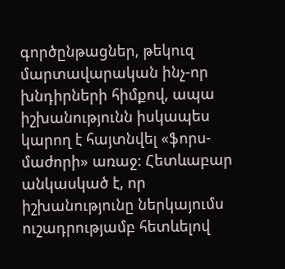գործընթացներ, թեկուզ մարտավարական ինչ-որ խնդիրների հիմքով, ապա իշխանությունն իսկապես կարող է հայտնվել «ֆորս-մաժորի» առաջ: Հետևաբար անկասկած է, որ իշխանությունը ներկայումս ուշադրությամբ հետևելով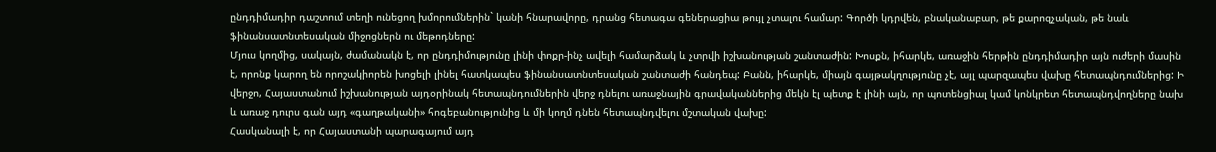ընդդիմադիր դաշտում տեղի ունեցող խմորումներին` կանի հնարավորը, դրանց հետագա գեներացիա թույլ չտալու համար: Գործի կդրվեն, բնականաբար, թե քարոզչական, թե նաև ֆինանսատնտեսական միջոցներն ու մեթոդները:
Մյուս կողմից, սակայն, ժամանակն է, որ ընդդիմությունը լինի փոքր-ինչ ավելի համարձակ և չտրվի իշխանության շանտաժին: Խոսքն, իհարկե, առաջին հերթին ընդդիմադիր այն ուժերի մասին է, որոնք կարող են որոշակիորեն խոցելի լինել հատկապես ֆինանսատնտեսական շանտաժի հանդեպ: Բանն, իհարկե, միայն գայթակղությունը չէ, այլ պարզապես վախը հետապնդումներից: Ի վերջո, Հայաստանում իշխանության այդօրինակ հետապնդումներին վերջ դնելու առաջնային գրավականներից մեկն էլ պետք է լինի այն, որ պոտենցիալ կամ կոնկրետ հետապնդվողները նախ և առաջ դուրս գան այդ «գաղթականի» հոգեբանությունից և մի կողմ դնեն հետապնդվելու մշտական վախը:
Հասկանալի է, որ Հայաստանի պարագայում այդ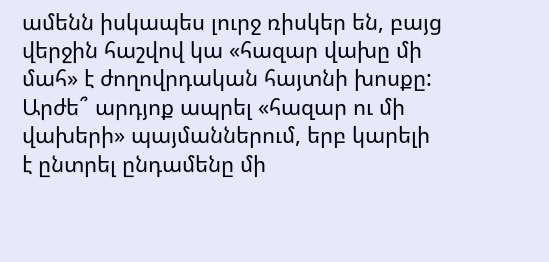ամենն իսկապես լուրջ ռիսկեր են, բայց վերջին հաշվով կա «հազար վախը մի մահ» է ժողովրդական հայտնի խոսքը: Արժե՞ արդյոք ապրել «հազար ու մի վախերի» պայմաններում, երբ կարելի է ընտրել ընդամենը մի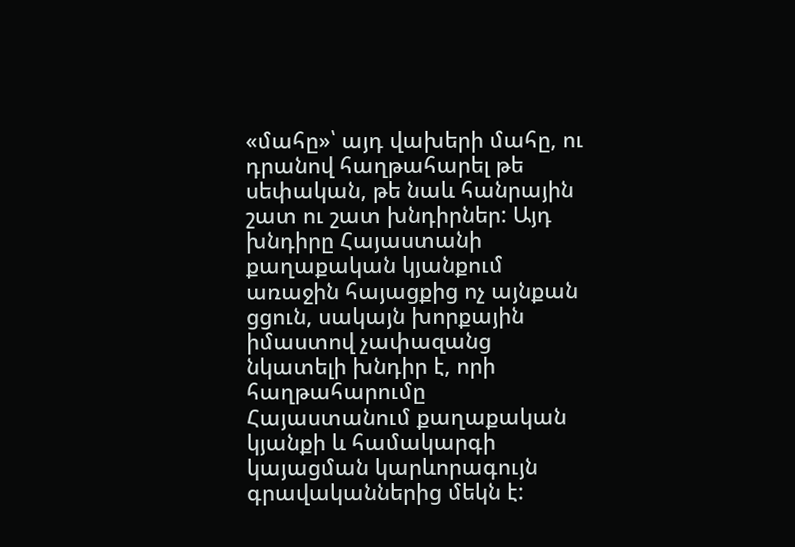«մահը»՝ այդ վախերի մահը, ու դրանով հաղթահարել թե սեփական, թե նաև հանրային շատ ու շատ խնդիրներ: Այդ խնդիրը Հայաստանի քաղաքական կյանքում առաջին հայացքից ոչ այնքան ցցուն, սակայն խորքային իմաստով չափազանց նկատելի խնդիր է, որի հաղթահարումը Հայաստանում քաղաքական կյանքի և համակարգի կայացման կարևորագույն գրավականներից մեկն է: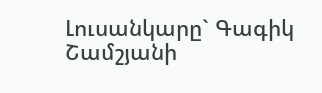Լուսանկարը` Գագիկ Շամշյանի